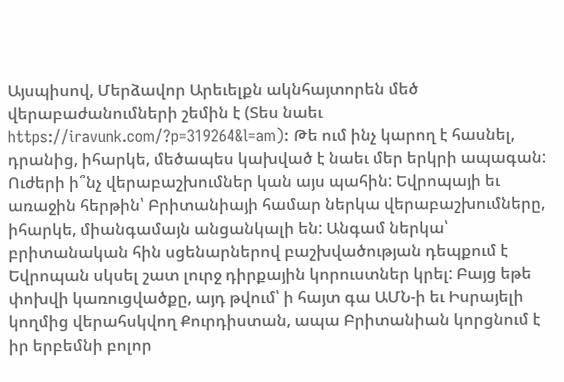Այսպիսով, Մերձավոր Արեւելքն ակնհայտորեն մեծ վերաբաժանումների շեմին է (Տես նաեւ https://iravunk.com/?p=319264&l=am): Թե ում ինչ կարող է հասնել, դրանից, իհարկե, մեծապես կախված է նաեւ մեր երկրի ապագան:
Ուժերի ի՞նչ վերաբաշխումներ կան այս պահին: Եվրոպայի եւ առաջին հերթին՝ Բրիտանիայի համար ներկա վերաբաշխումները, իհարկե, միանգամայն անցանկալի են: Անգամ ներկա՝ բրիտանական հին սցենարներով բաշխվածության դեպքում է Եվրոպան սկսել շատ լուրջ դիրքային կորուստներ կրել: Բայց եթե փոխվի կառուցվածքը, այդ թվում՝ ի հայտ գա ԱՄՆ-ի եւ Իսրայելի կողմից վերահսկվող Քուրդիստան, ապա Բրիտանիան կորցնում է իր երբեմնի բոլոր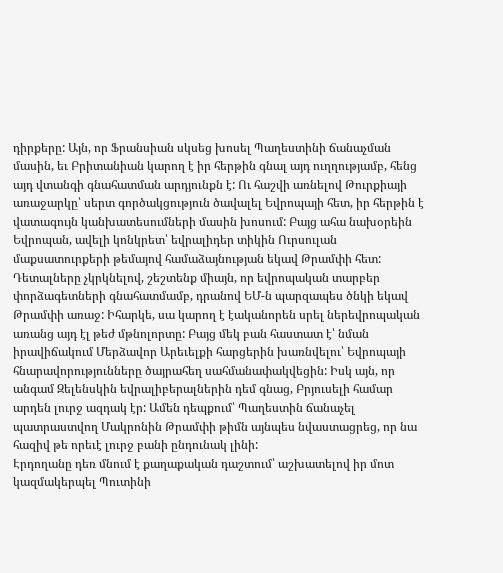դիրքերը: Այն, որ Ֆրանսիան սկսեց խոսել Պաղեստինի ճանաչման մասին, եւ Բրիտանիան կարող է իր հերթին գնալ այդ ուղղությամբ, հենց այդ վտանգի գնահատման արդյունքն է: Ու հաշվի առնելով Թուրքիայի առաջարկը՝ սերտ գործակցություն ծավալել Եվրոպայի հետ, իր հերթին է վատագույն կանխատեսումների մասին խոսում: Բայց ահա նախօրեին Եվրոպան, ավելի կոնկրետ՝ եվրալիդեր տիկին Ուրսուլան մաքսատուրքերի թեմայով համաձայնության եկավ Թրամփի հետ: Դետալները չկրկնելով, շեշտենք միայն, որ եվրոպական տարբեր փորձագետների գնահատմամբ, դրանով ԵՄ-ն պարզապես ծնկի եկավ Թրամփի առաջ: Իհարկե, սա կարող է էականորեն սրել ներեվրոպական առանց այդ էլ թեժ մթնոլորտը: Բայց մեկ բան հաստատ է՝ նման իրավիճակում Մերձավոր Արեւելքի հարցերին խառնվելու՝ Եվրոպայի հնարավորությունները ծայրահեղ սահմանափակվեցին: Իսկ այն, որ անգամ Զելենսկին եվրալիբերալներին դեմ գնաց, Բրյուսելի համար արդեն լուրջ ազդակ էր: Ամեն դեպքում՝ Պաղեստին ճանաչել պատրաստվող Մակրոնին Թրամփի թիմն այնպես նվաստացրեց, որ նա հազիվ թե որեւէ լուրջ բանի ընդունակ լինի:
Էրդողանը դեռ մնում է քաղաքական դաշտում՝ աշխատելով իր մոտ կազմակերպել Պուտինի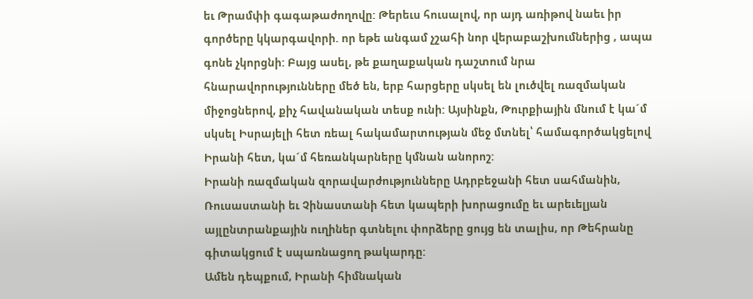եւ Թրամփի գագաթաժողովը: Թերեւս հուսալով, որ այդ առիթով նաեւ իր գործերը կկարգավորի. որ եթե անգամ չշահի նոր վերաբաշխումներից , ապա գոնե չկորցնի: Բայց ասել, թե քաղաքական դաշտում նրա հնարավորությունները մեծ են, երբ հարցերը սկսել են լուծվել ռազմական միջոցներով, քիչ հավանական տեսք ունի: Այսինքն, Թուրքիային մնում է կա´մ սկսել Իսրայելի հետ ռեալ հակամարտության մեջ մտնել՝ համագործակցելով Իրանի հետ, կա´մ հեռանկարները կմնան անորոշ:
Իրանի ռազմական զորավարժությունները Ադրբեջանի հետ սահմանին, Ռուսաստանի եւ Չինաստանի հետ կապերի խորացումը եւ արեւելյան այլընտրանքային ուղիներ գտնելու փորձերը ցույց են տալիս, որ Թեհրանը գիտակցում է սպառնացող թակարդը:
Ամեն դեպքում, Իրանի հիմնական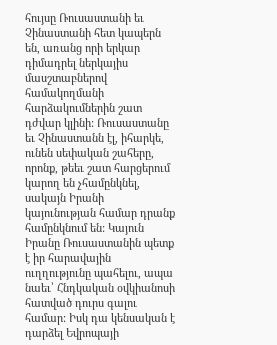հույսը Ռուսաստանի եւ Չինաստանի հետ կապերն են, առանց որի երկար դիմադրել ներկայիս մասշտաբներով համակողմանի հարձակումներին շատ դժվար կլինի: Ռուսաստանը եւ Չինաստանն էլ, իհարկե, ունեն սեփական շահերը, որոնք, թեեւ շատ հարցերում կարող են չհամընկնել, սակայն Իրանի կայունության համար դրանք համընկնում են: Կայուն Իրանը Ռուսաստանին պետք է իր հարավային ուղղությունը պահելու, ապա նաեւ՝ Հնդկական օվկիանոսի հատված դուրս գալու համար: Իսկ դա կենսական է դարձել Եվրոպայի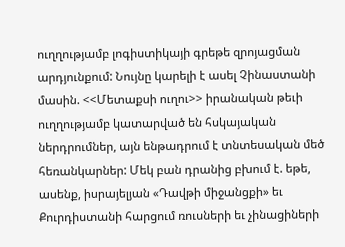ուղղությամբ լոգիստիկայի գրեթե զրոյացման արդյունքում: Նույնը կարելի է ասել Չինաստանի մասին. <<Մետաքսի ուղու>> իրանական թեւի ուղղությամբ կատարված են հսկայական ներդրումներ, այն ենթադրում է տնտեսական մեծ հեռանկարներ: Մեկ բան դրանից բխում է. եթե, ասենք, իսրայելյան «Դավթի միջանցքի» եւ Քուրդիստանի հարցում ռուսների եւ չինացիների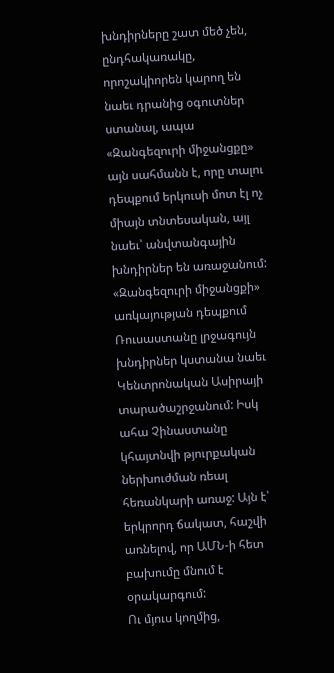խնդիրները շատ մեծ չեն, ընդհակառակը, որոշակիորեն կարող են նաեւ դրանից օգուտներ ստանալ, ապա «Զանգեզուրի միջանցքը» այն սահմանն է, որը տալու դեպքում երկուսի մոտ էլ ոչ միայն տնտեսական, այլ նաեւ՝ անվտանգային խնդիրներ են առաջանում: «Զանգեզուրի միջանցքի» առկայության դեպքում Ռուսաստանը լրջագույն խնդիրներ կստանա նաեւ Կենտրոնական Ասիրայի տարածաշրջանում: Իսկ ահա Չինաստանը կհայտնվի թյուրքական ներխուժման ռեալ հեռանկարի առաջ: Այն է՝ երկրորդ ճակատ, հաշվի առնելով, որ ԱՄՆ-ի հետ բախումը մնում է օրակարգում:
Ու մյուս կողմից,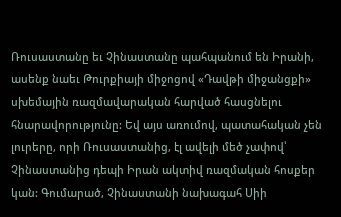Ռուսաստանը եւ Չինաստանը պահպանում են Իրանի, ասենք նաեւ Թուրքիայի միջոցով «Դավթի միջանցքի» սխեմային ռազմավարական հարված հասցնելու հնարավորությունը: Եվ այս առումով, պատահական չեն լուրերը, որի Ռուսաստանից, էլ ավելի մեծ չափով՝ Չինաստանից դեպի Իրան ակտիվ ռազմական հոսքեր կան: Գումարած, Չինաստանի նախագահ Սիի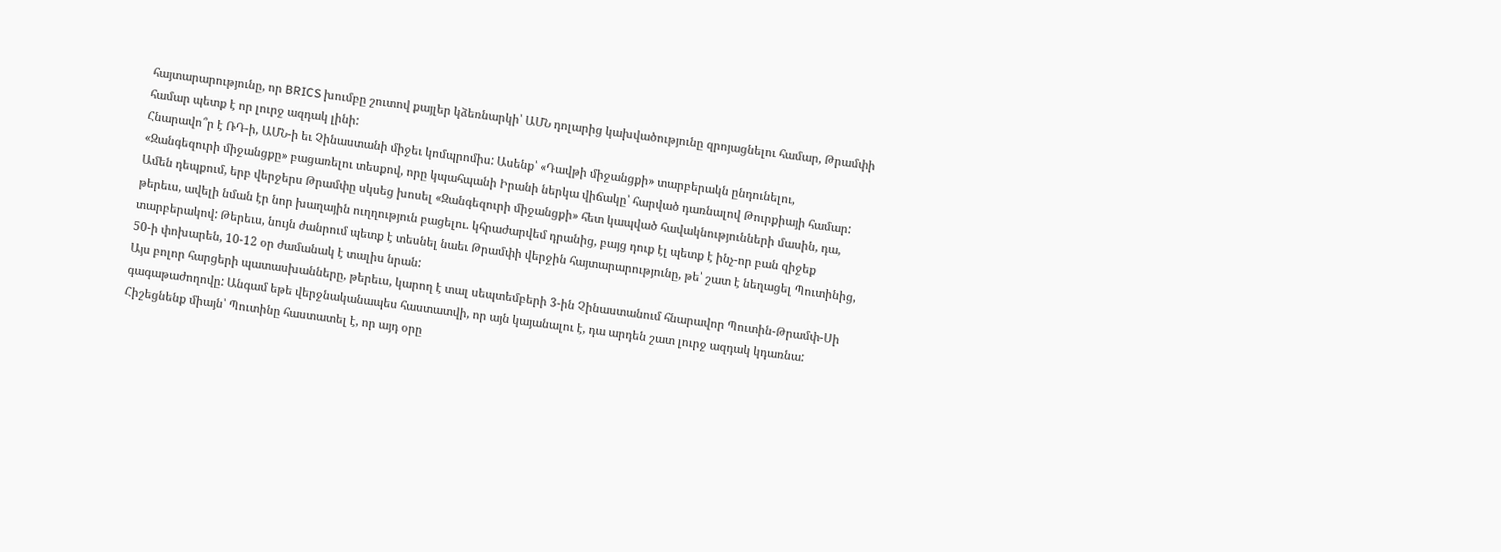հայտարարությունը, որ BRICS խումբը շուտով քայլեր կձեռնարկի՝ ԱՄՆ դոլարից կախվածությունը զրոյացնելու համար, Թրամփի համար պետք է որ լուրջ ազդակ լինի:
Հնարավո՞ր է ՌԴ-ի, ԱՄՆ-ի եւ Չինաստանի միջեւ կոմպրոմիս: Ասենք՝ «Դավթի միջանցքի» տարբերակն ընդունելու, «Զանգեզուրի միջանցքը» բացառելու տեսքով, որը կպահպանի Իրանի ներկա վիճակը՝ հարված դառնալով Թուրքիայի համար: Ամեն դեպքում, երբ վերջերս Թրամփը սկսեց խոսել «Զանգեզուրի միջանցքի» հետ կապված հավակնությունների մասին, դա, թերեւս, ավելի նման էր նոր խաղային ուղղություն բացելու. կհրաժարվեմ դրանից, բայց դուք էլ պետք է ինչ-որ բան զիջեք տարբերակով: Թերեւս, նույն ժանրում պետք է տեսնել նաեւ Թրամփի վերջին հայտարարությունը, թե՝ շատ է նեղացել Պուտինից, 50-ի փոխարեն, 10-12 օր ժամանակ է տալիս նրան:
Այս բոլոր հարցերի պատասխանները, թերեւս, կարող է տալ սեպտեմբերի 3-ին Չինաստանում հնարավոր Պուտին-Թրամփ-Սի գագաթաժողովը: Անգամ եթե վերջնականապես հաստատվի, որ այն կայանալու է, դա արդեն շատ լուրջ ազդակ կդառնա: Հիշեցնենք միայն՝ Պուտինը հաստատել է, որ այդ օրը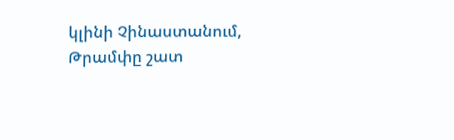կլինի Չինաստանում, Թրամփը շատ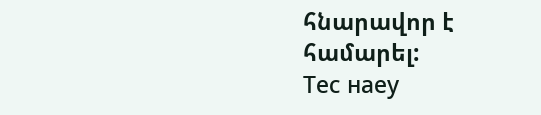հնարավոր է համարել:
Тес наеу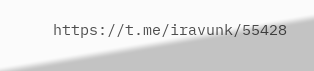https://t.me/iravunk/55428